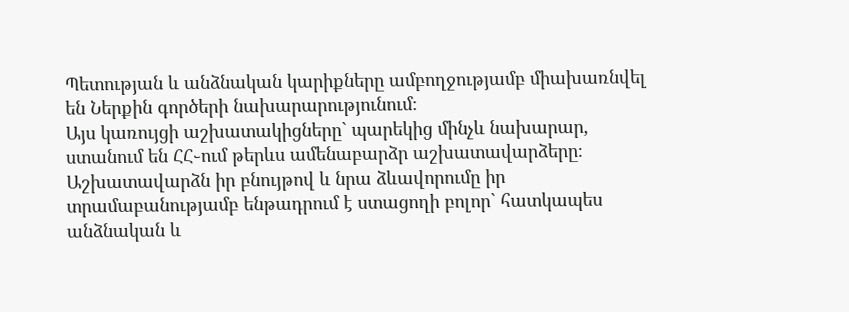Պետության և անձնական կարիքները ամբողջությամբ միախառնվել են Ներքին գործերի նախարարությունում։
Այս կառույցի աշխատակիցները` պարեկից մինչև նախարար, ստանում են ՀՀ֊ում թերևս ամենաբարձր աշխատավարձերը։
Աշխատավարձն իր բնույթով և նրա ձևավորումը իր տրամաբանությամբ ենթադրում է ստացողի բոլոր` հատկապես անձնական և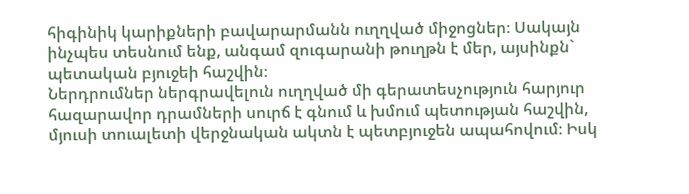հիգինիկ կարիքների բավարարմանն ուղղված միջոցներ։ Սակայն ինչպես տեսնում ենք, անգամ զուգարանի թուղթն է մեր, այսինքն` պետական բյուջեի հաշվին։
Ներդրումներ ներգրավելուն ուղղված մի գերատեսչություն հարյուր հազարավոր դրամների սուրճ է գնում և խմում պետության հաշվին, մյուսի տուալետի վերջնական ակտն է պետբյուջեն ապահովում։ Իսկ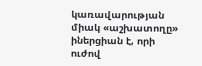կառավարության միակ «աշխատողը» իներցիան է, որի ուժով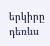երկիրը դեռևս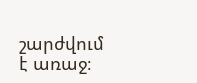շարժվում է առաջ։